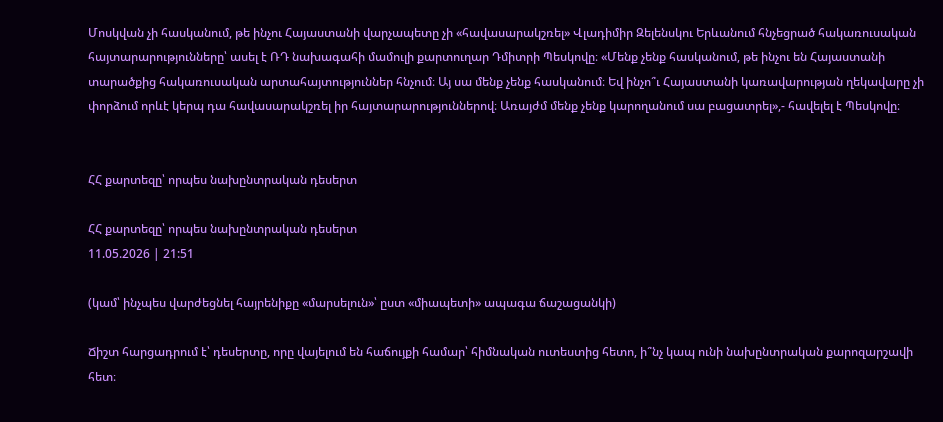Մոսկվան չի հասկանում, թե ինչու Հայաստանի վարչապետը չի «հավասարակշռել» Վլադիմիր Զելենսկու Երևանում հնչեցրած հակառուսական հայտարարությունները՝ ասել է ՌԴ նախագահի մամուլի քարտուղար Դմիտրի Պեսկովը։ «Մենք չենք հասկանում, թե ինչու են Հայաստանի տարածքից հակառուսական արտահայտություններ հնչում։ Այ սա մենք չենք հասկանում։ Եվ ինչո՞ւ Հայաստանի կառավարության ղեկավարը չի փորձում որևէ կերպ դա հավասարակշռել իր հայտարարություններով։ Առայժմ մենք չենք կարողանում սա բացատրել»,- հավելել է Պեսկովը։


ՀՀ քարտեզը՝ որպես նախընտրական դեսերտ

ՀՀ քարտեզը՝ որպես նախընտրական դեսերտ
11.05.2026 | 21:51

(կամ՝ ինչպես վարժեցնել հայրենիքը «մարսելուն»՝ ըստ «միապետի» ապագա ճաշացանկի)

Ճիշտ հարցադրում է՝ դեսերտը, որը վայելում են հաճույքի համար՝ հիմնական ուտեստից հետո, ի՞նչ կապ ունի նախընտրական քարոզարշավի հետ։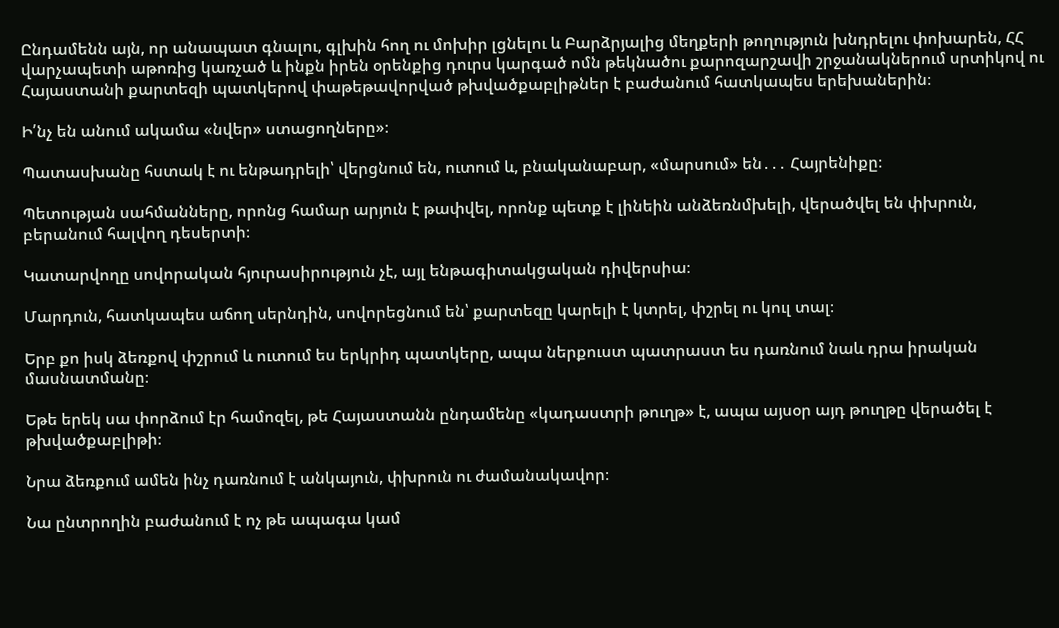Ընդամենն այն, որ անապատ գնալու, գլխին հող ու մոխիր լցնելու և Բարձրյալից մեղքերի թողություն խնդրելու փոխարեն, ՀՀ վարչապետի աթոռից կառչած և ինքն իրեն օրենքից դուրս կարգած ոմն թեկնածու քարոզարշավի շրջանակներում սրտիկով ու Հայաստանի քարտեզի պատկերով փաթեթավորված թխվածքաբլիթներ է բաժանում հատկապես երեխաներին։

Ի՛նչ են անում ակամա «նվեր» ստացողները»։

Պատասխանը հստակ է ու ենթադրելի՝ վերցնում են, ուտում և, բնականաբար, «մարսում» են․․․ Հայրենիքը։

Պետության սահմանները, որոնց համար արյուն է թափվել, որոնք պետք է լինեին անձեռնմխելի, վերածվել են փխրուն, բերանում հալվող դեսերտի։

Կատարվողը սովորական հյուրասիրություն չէ, այլ ենթագիտակցական դիվերսիա։

Մարդուն, հատկապես աճող սերնդին, սովորեցնում են՝ քարտեզը կարելի է կտրել, փշրել ու կուլ տալ։

Երբ քո իսկ ձեռքով փշրում և ուտում ես երկրիդ պատկերը, ապա ներքուստ պատրաստ ես դառնում նաև դրա իրական մասնատմանը։

Եթե երեկ սա փորձում էր համոզել, թե Հայաստանն ընդամենը «կադաստրի թուղթ» է, ապա այսօր այդ թուղթը վերածել է թխվածքաբլիթի։

Նրա ձեռքում ամեն ինչ դառնում է անկայուն, փխրուն ու ժամանակավոր։

Նա ընտրողին բաժանում է ոչ թե ապագա կամ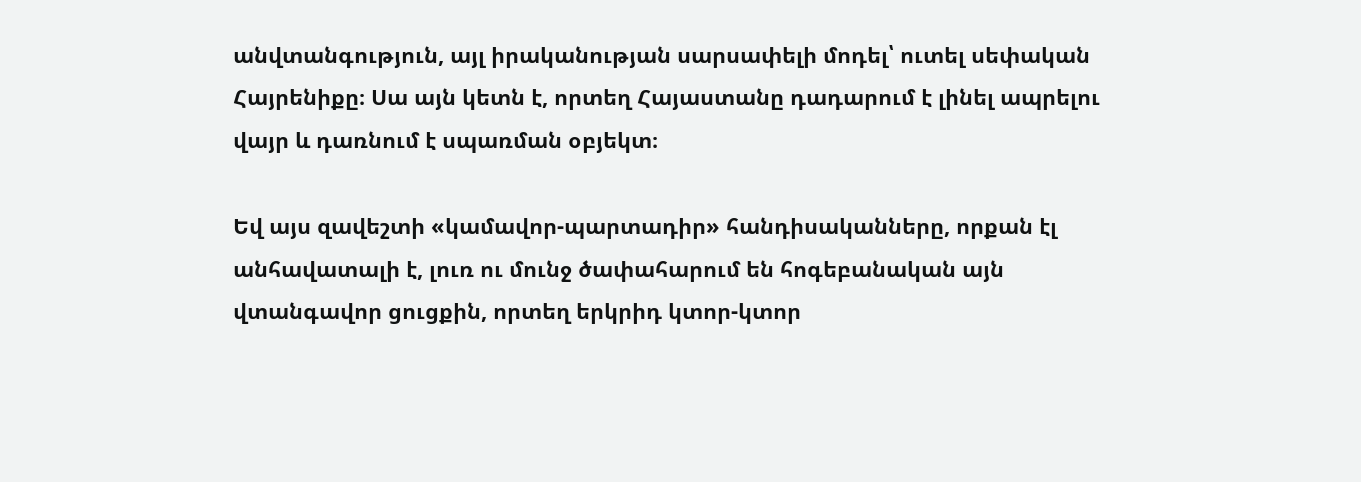անվտանգություն, այլ իրականության սարսափելի մոդել՝ ուտել սեփական Հայրենիքը։ Սա այն կետն է, որտեղ Հայաստանը դադարում է լինել ապրելու վայր և դառնում է սպառման օբյեկտ։

Եվ այս զավեշտի «կամավոր-պարտադիր» հանդիսականները, որքան էլ անհավատալի է, լուռ ու մունջ ծափահարում են հոգեբանական այն վտանգավոր ցուցքին, որտեղ երկրիդ կտոր-կտոր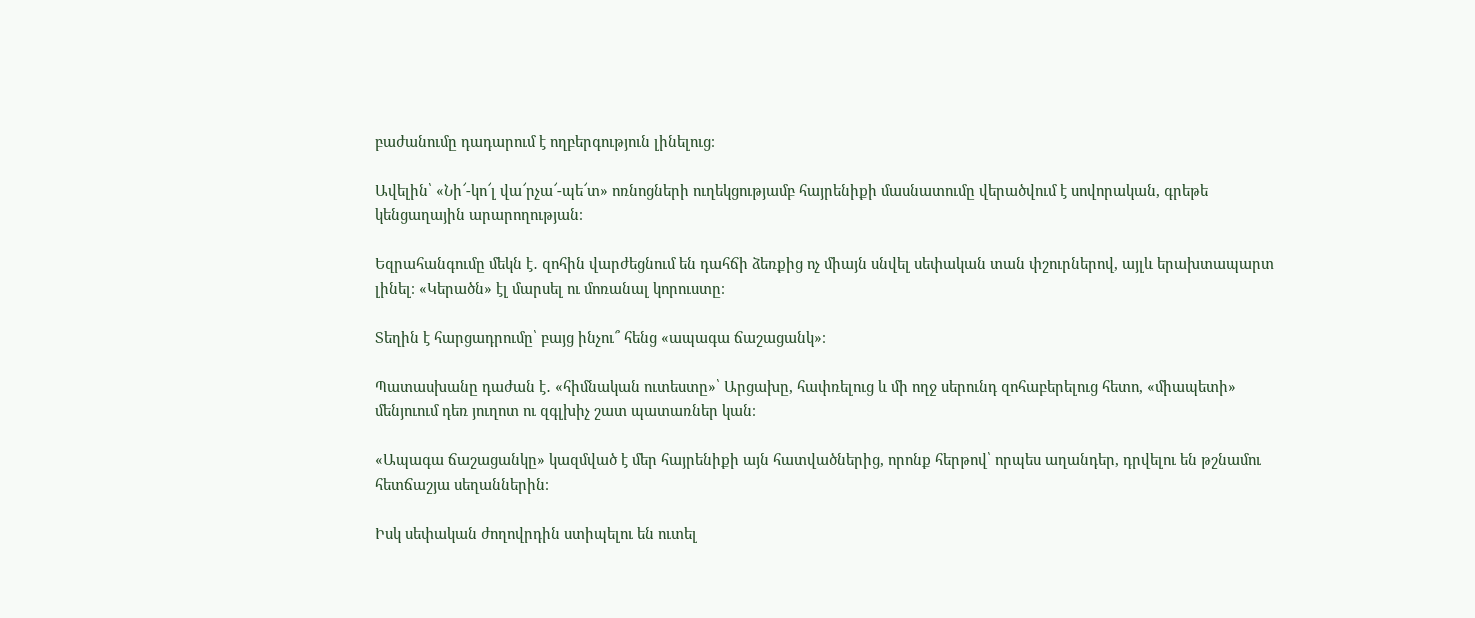բաժանումը դադարում է ողբերգություն լինելուց։

Ավելին՝ «Նի՜-կո՜լ վա՜րչա՜-պե՜տ» ոռնոցների ուղեկցությամբ հայրենիքի մասնատումը վերածվում է սովորական, գրեթե կենցաղային արարողության։

Եզրահանգումը մեկն է․ զոհին վարժեցնում են դահճի ձեռքից ոչ միայն սնվել սեփական տան փշուրներով, այլև երախտապարտ լինել։ «Կերածն» էլ մարսել ու մոռանալ կորուստը։

Տեղին է հարցադրումը՝ բայց ինչու՞ հենց «ապագա ճաշացանկ»։

Պատասխանը դաժան է․ «հիմնական ուտեստը»՝ Արցախը, հափռելուց և մի ողջ սերունդ զոհաբերելուց հետո, «միապետի» մենյուում դեռ յուղոտ ու զգլխիչ շատ պատառներ կան։

«Ապագա ճաշացանկը» կազմված է մեր հայրենիքի այն հատվածներից, որոնք հերթով՝ որպես աղանդեր, դրվելու են թշնամու հետճաշյա սեղաններին։

Իսկ սեփական ժողովրդին ստիպելու են ուտել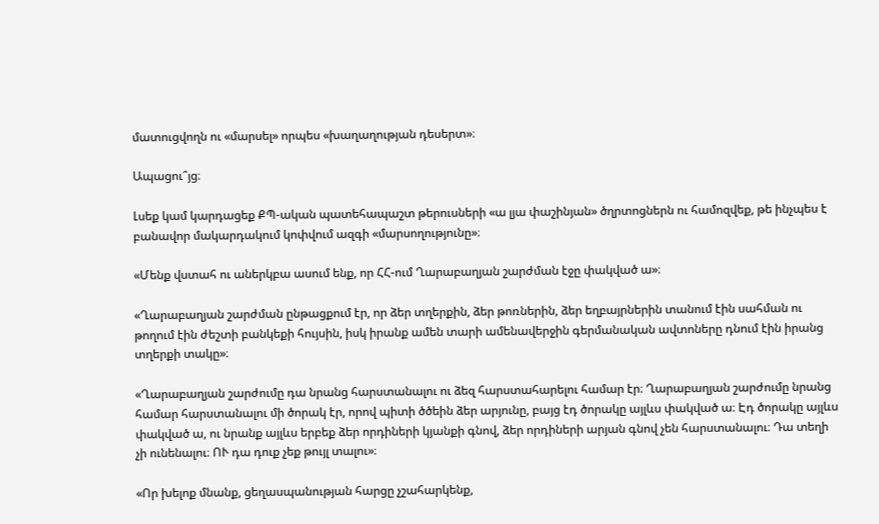մատուցվողն ու «մարսել» որպես «խաղաղության դեսերտ»։

Ապացու՞յց։

Լսեք կամ կարդացեք ՔՊ-ական պատեհապաշտ թերուսների «ա լյա փաշինյան» ծղրտոցներն ու համոզվեք, թե ինչպես է բանավոր մակարդակում կոփվում ազգի «մարսողությունը»։

«Մենք վստահ ու աներկբա ասում ենք, որ ՀՀ-ում Ղարաբաղյան շարժման էջը փակված ա»։

«Ղարաբաղյան շարժման ընթացքում էր, որ ձեր տղերքին, ձեր թոռներին, ձեր եղբայրներին տանում էին սահման ու թողում էին ժեշտի բանկեքի հույսին, իսկ իրանք ամեն տարի ամենավերջին գերմանական ավտոները դնում էին իրանց տղերքի տակը»։

«Ղարաբաղյան շարժումը դա նրանց հարստանալու ու ձեզ հարստահարելու համար էր։ Ղարաբաղյան շարժումը նրանց համար հարստանալու մի ծորակ էր, որով պիտի ծծեին ձեր արյունը, բայց էդ ծորակը այլևս փակված ա։ Էդ ծորակը այլևս փակված ա, ու նրանք այլևս երբեք ձեր որդիների կյանքի գնով, ձեր որդիների արյան գնով չեն հարստանալու։ Դա տեղի չի ունենալու։ ՈՒ դա դուք չեք թույլ տալու»։

«Որ խելոք մնանք, ցեղասպանության հարցը չշահարկենք,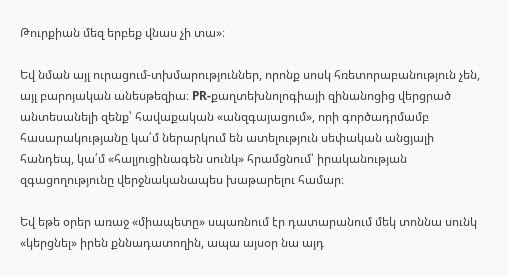Թուրքիան մեզ երբեք վնաս չի տա»։

Եվ նման այլ ուրացում-տխմարություններ, որոնք սոսկ հռետորաբանություն չեն, այլ բարոյական անեսթեզիա։ PR-քաղտեխնոլոգիայի զինանոցից վերցրած անտեսանելի զենք՝ հավաքական «անզգայացում», որի գործադրմամբ հասարակությանը կա՛մ ներարկում են ատելություն սեփական անցյալի հանդեպ, կա՛մ «հալյուցինագեն սունկ» հրամցնում՝ իրականության զգացողությունը վերջնականապես խաթարելու համար։

Եվ եթե օրեր առաջ «միապետը» սպառնում էր դատարանում մեկ տոննա սունկ «կերցնել» իրեն քննադատողին, ապա այսօր նա այդ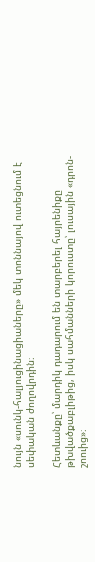նույն «սունկ-հալյուցինացիաները» մեկ տոննայով ուտեցնում է սեփական ժողովրդին։

Հետևանքը՝ մարդիկ դադարում են տարբերել հայրենիքը թխվածքաբլիթից, իսկ սահմանների կորուստը՝ լուսային «դրոն-շոուից»։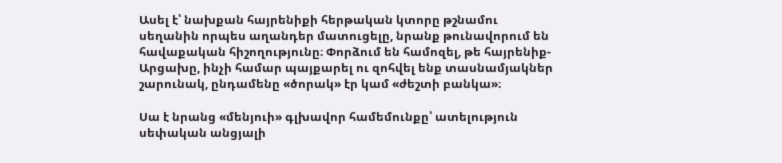Ասել է՝ նախքան հայրենիքի հերթական կտորը թշնամու սեղանին որպես աղանդեր մատուցելը, նրանք թունավորում են հավաքական հիշողությունը։ Փորձում են համոզել, թե հայրենիք-Արցախը, ինչի համար պայքարել ու զոհվել ենք տասնամյակներ շարունակ, ընդամենը «ծորակ» էր կամ «ժեշտի բանկա»։

Սա է նրանց «մենյուի» գլխավոր համեմունքը՝ ատելություն սեփական անցյալի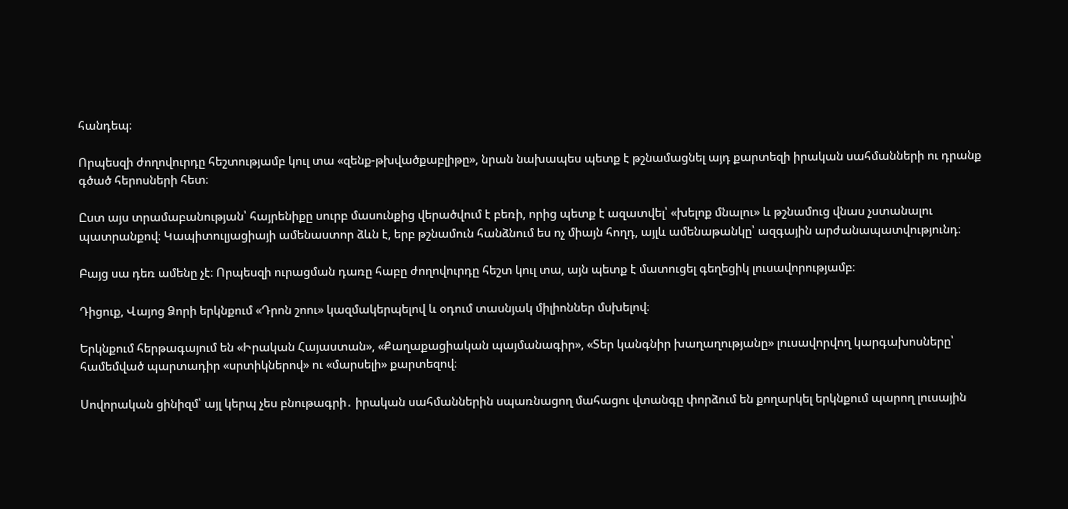հանդեպ։

Որպեսզի ժողովուրդը հեշտությամբ կուլ տա «զենք-թխվածքաբլիթը», նրան նախապես պետք է թշնամացնել այդ քարտեզի իրական սահմանների ու դրանք գծած հերոսների հետ։

Ըստ այս տրամաբանության՝ հայրենիքը սուրբ մասունքից վերածվում է բեռի, որից պետք է ազատվել՝ «խելոք մնալու» և թշնամուց վնաս չստանալու պատրանքով։ Կապիտուլյացիայի ամենաստոր ձևն է, երբ թշնամուն հանձնում ես ոչ միայն հողդ, այլև ամենաթանկը՝ ազգային արժանապատվությունդ։

Բայց սա դեռ ամենը չէ։ Որպեսզի ուրացման դառը հաբը ժողովուրդը հեշտ կուլ տա, այն պետք է մատուցել գեղեցիկ լուսավորությամբ։

Դիցուք, Վայոց Ձորի երկնքում «Դրոն շոու» կազմակերպելով և օդում տասնյակ միլիոններ մսխելով։

Երկնքում հերթագայում են «Իրական Հայաստան», «Քաղաքացիական պայմանագիր», «Տեր կանգնիր խաղաղությանը» լուսավորվող կարգախոսները՝ համեմված պարտադիր «սրտիկներով» ու «մարսելի» քարտեզով։

Սովորական ցինիզմ՝ այլ կերպ չես բնութագրի․ իրական սահմաններին սպառնացող մահացու վտանգը փորձում են քողարկել երկնքում պարող լուսային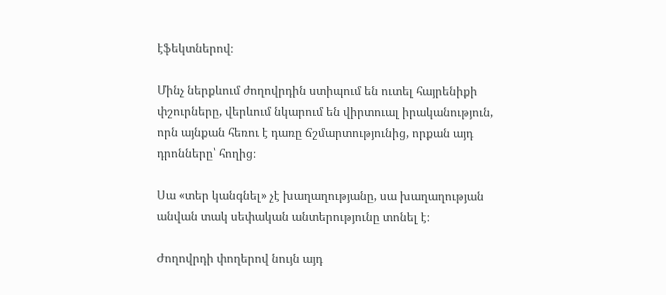էֆեկտներով։

Մինչ ներքևում ժողովրդին ստիպում են ուտել հայրենիքի փշուրները, վերևում նկարում են վիրտուալ իրականություն, որն այնքան հեռու է դառը ճշմարտությունից, որքան այդ դրոնները՝ հողից։

Սա «տեր կանգնել» չէ խաղաղությանը, սա խաղաղության անվան տակ սեփական անտերությունը տոնել է։

Ժողովրդի փողերով նույն այդ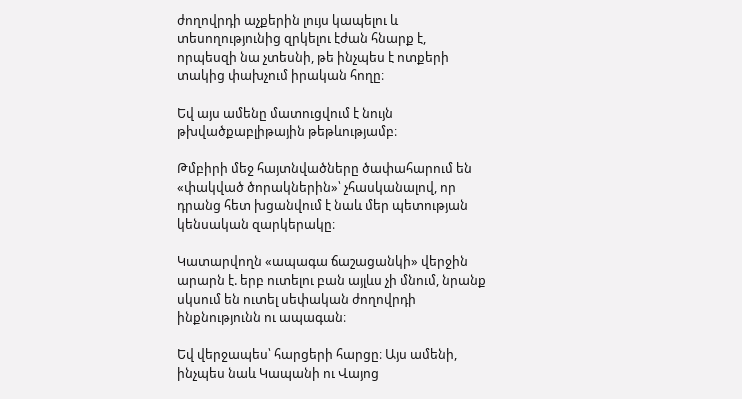ժողովրդի աչքերին լույս կապելու և տեսողությունից զրկելու էժան հնարք է, որպեսզի նա չտեսնի, թե ինչպես է ոտքերի տակից փախչում իրական հողը։

Եվ այս ամենը մատուցվում է նույն թխվածքաբլիթային թեթևությամբ։

Թմբիրի մեջ հայտնվածները ծափահարում են «փակված ծորակներին»՝ չհասկանալով, որ դրանց հետ խցանվում է նաև մեր պետության կենսական զարկերակը։

Կատարվողն «ապագա ճաշացանկի» վերջին արարն է. երբ ուտելու բան այլևս չի մնում, նրանք սկսում են ուտել սեփական ժողովրդի ինքնությունն ու ապագան։

Եվ վերջապես՝ հարցերի հարցը։ Այս ամենի, ինչպես նաև Կապանի ու Վայոց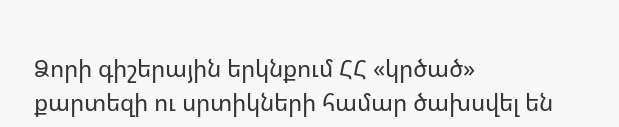Ձորի գիշերային երկնքում ՀՀ «կրծած» քարտեզի ու սրտիկների համար ծախսվել են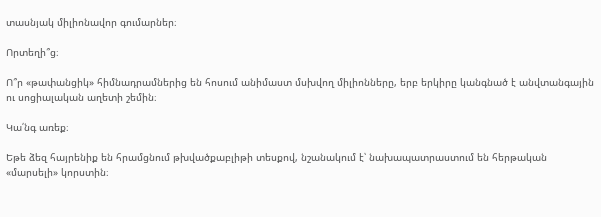տասնյակ միլիոնավոր գումարներ։

Որտեղի՞ց։

Ո՞ր «թափանցիկ» հիմնադրամներից են հոսում անիմաստ մսխվող միլիոնները, երբ երկիրը կանգնած է անվտանգային ու սոցիալական աղետի շեմին։

Կա՛նգ առեք։

Եթե ձեզ հայրենիք են հրամցնում թխվածքաբլիթի տեսքով, նշանակում է՝ նախապատրաստում են հերթական «մարսելի» կորստին։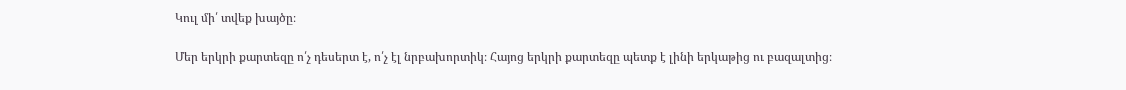Կուլ մի՛ տվեք խայծը։

Մեր երկրի քարտեզը ո՛չ դեսերտ է, ո՛չ էլ նրբախորտիկ։ Հայոց երկրի քարտեզը պետք է լինի երկաթից ու բազալտից։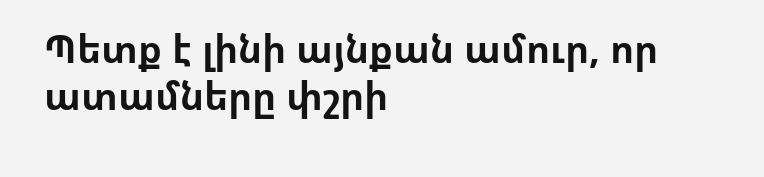Պետք է լինի այնքան ամուր, որ ատամները փշրի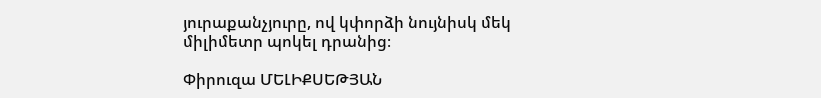յուրաքանչյուրը, ով կփորձի նույնիսկ մեկ միլիմետր պոկել դրանից։

Փիրուզա ՄԵԼԻՔՍԵԹՅԱՆ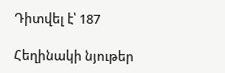Դիտվել է՝ 187

Հեղինակի նյութեր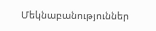Մեկնաբանություններ